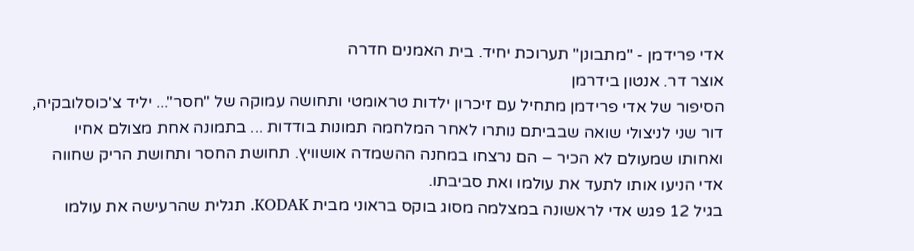אדי פרידמן - "מתבונן" תערוכת יחיד. בית האמנים חדרה
אוצר דר. אנטון בידרמן
הסיפור של אדי פרידמן מתחיל עם זיכרון ילדות טראומטי ותחושה עמוקה של "חסר"... יליד צ'כוסלובקיה, דור שני לניצולי שואה שבביתם נותרו לאחר המלחמה תמונות בודדות ... בתמונה אחת מצולם אחיו ואחותו שמעולם לא הכיר – הם נרצחו במחנה ההשמדה אושוויץ. תחושת החסר ותחושת הריק שחווה אדי הניעו אותו לתעד את עולמו ואת סביבתו.
בגיל 12 פגש אדי לראשונה במצלמה מסוג בוקס בראוני מבית KODAK. תגלית שהרעישה את עולמו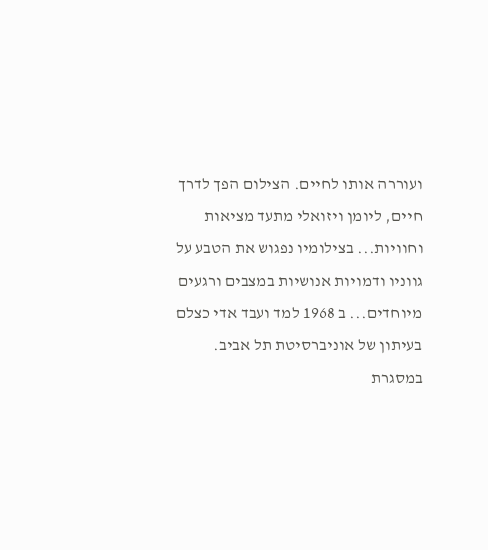ועוררה אותו לחיים. הצילום הפך לדרך חיים, ליומן ויזואלי מתעד מציאות וחוויות... בצילומיו נפגוש את הטבע על גווניו ודמויות אנושיות במצבים ורגעים מיוחדים... ב 1968 למד ועבד אדי כצלם בעיתון של אוניברסיטת תל אביב. במסגרת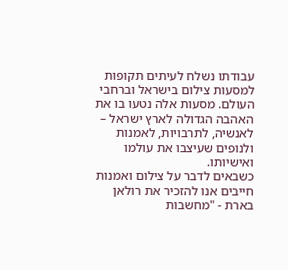עבודתו נשלח לעיתים תקופות למסעות צילום בישראל וברחבי העולם. מסעות אלה נטעו בו את האהבה הגדולה לארץ ישראל – לאנשיה, לתרבויות, לאמנות ולנופים שעיצבו את עולמו ואישיותו.
כשבאים לדבר על צילום ואמנות חייבים אנו להזכיר את רולאן בארת - "מחשבות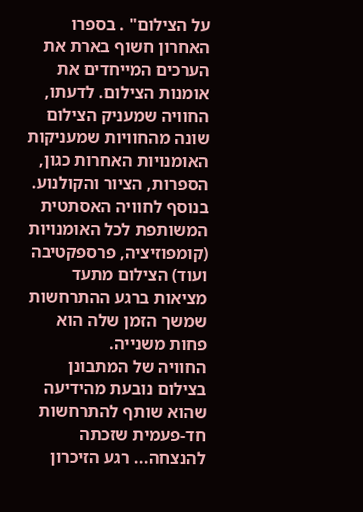על הצילום" . בספרו האחרון חשוף בארת את הערכים המייחדים את אומנות הצילום. לדעתו, החוויה שמעניק הצילום שונה מהחוויות שמעניקות האומנויות האחרות כגון, הספרות, הציור והקולנוע. בנוסף לחוויה האסתטית המשותפת לכל האומנויות (קומפוזיציה, פרספקטיבה ועוד) הצילום מתעד מציאות ברגע ההתרחשות שמשך הזמן שלה הוא פחות משנייה.
החוויה של המתבונן בצילום נובעת מהידיעה שהוא שותף להתרחשות חד-פעמית שזכתה להנצחה... רגע הזיכרון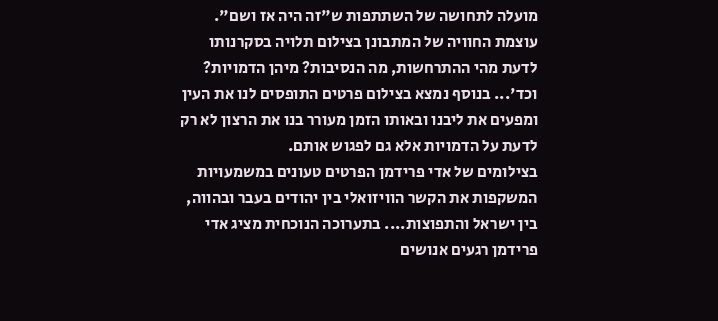מועלה לתחושה של השתתפות ש"זה היה אז ושם". עוצמת החוויה של המתבונן בצילום תלויה בסקרנותו לדעת מהי ההתרחשות, מה הנסיבות? מיהן הדמויות? וכד'... בנוסף נמצא בצילום פרטים התופסים לנו את העין ומפעים את ליבנו ובאותו הזמן מעורר בנו את הרצון לא רק לדעת על הדמויות אלא גם לפגוש אותם.
בצילומים של אדי פרידמן הפרטים טעונים במשמעויות המשקפות את הקשר הוויזואלי בין יהודים בעבר ובהווה, בין ישראל והתפוצות.... בתערוכה הנוכחית מציג אדי פרידמן רגעים אנושים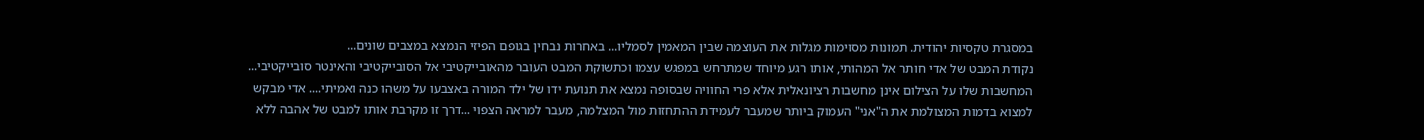במסגרת טקסיות יהודית. תמונות מסוימות מגלות את העוצמה שבין המאמין לסמליו... באחרות נבחין בגופם הפיזי הנמצא במצבים שונים...
נקודת המבט של אדי חותר אל המהותי, אותו רגע מיוחד שמתרחש במפגש עצמו וכתשוקת המבט העובר מהאובייקטיבי אל הסובייקטיבי והאינטר סובייקטיבי... המחשבות שלו על הצילום אינן מחשבות רציונאלית אלא פרי החוויה שבסופה נמצא את תנועת ידו של ילד המורה באצבעו על משהו כנה ואמיתי.... אדי מבקש למצוא בדמות המצולמת את ה"אני" העמוק ביותר שמעבר לעמידת ההתחזות מול המצלמה, מעבר למראה הצפוי ...דרך זו מקרבת אותו למבט של אהבה ללא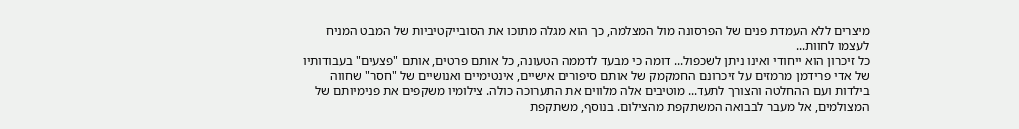מיצרים ללא העמדת פנים של הפרסונה מול המצלמה, כך הוא מגלה מתוכו את הסובייקטיביות של המבט המניח לעצמו לחוות...
כל זיכרון הוא ייחודי ואינו ניתן לשכפול... דומה כי מבעד לדממה הטעונה, כל אותם פרטים, אותם "פצעים" בעבודותיו של אדי פרידמן מרמזים על זיכרונם החמקמק של אותם סיפורים אישיים, אינטימיים ואנושיים של "חסר" שחווה בילדות ועם ההחלטה והצורך לתעד... מוטיבים אלה מלווים את התערוכה כולה. צילומיו משקפים את פנימיותם של המצולמים, אל מעבר לבבואה המשתקפת מהצילום. בנוסף, משתקפת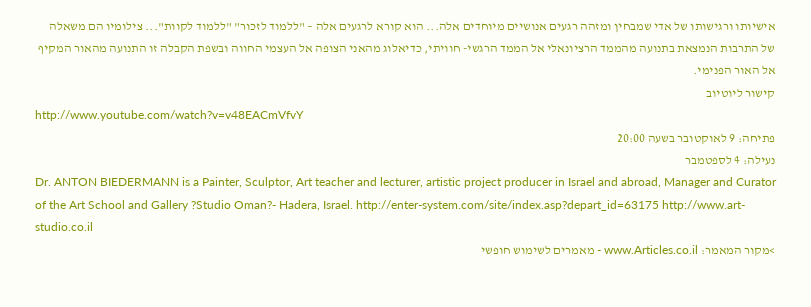אישיותו ורגישותו של אדי שמבחין ומזהה רגעים אנושיים מיוחדים אלה... הוא קורא לרגעים אלה – "ללמוד לזכור" "ללמוד לקוות"... צילומיו הם משאלה של התרבות הנמצאת בתנועה מהממד הרציונאלי אל הממד הרגשי- חוויתי, כדיאלוג מהאני הצופה אל העצמי החווה ובשפת הקבלה זו התנועה מהאור המקיף אל האור הפנימי.
קישור ליוטיוב
http://www.youtube.com/watch?v=v48EACmVfvY
פתיחה: 9 לאוקטובר בשעה 20:00
נעילה: 4 לספטמבר
Dr. ANTON BIEDERMANN is a Painter, Sculptor, Art teacher and lecturer, artistic project producer in Israel and abroad, Manager and Curator of the Art School and Gallery ?Studio Oman?- Hadera, Israel. http://enter-system.com/site/index.asp?depart_id=63175 http://www.art-studio.co.il
>מקור המאמר: www.Articles.co.il - מאמרים לשימוש חופשי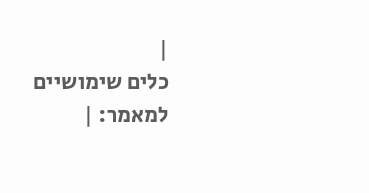|
כלים שימושיים למאמר: |